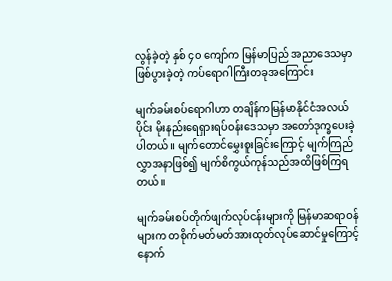လွန်ခဲ့တဲ့ နှစ် ၄၀ ကျော်က မြန်မာပြည် အညာဒေသမှာ ဖြစ်ပွားခဲ့တဲ့ ကပ်ရောဂါကြီးတခုအကြောင်း

မျက်ခမ်းစပ်ရောဂါဟာ တချိန်ကမြန်မာနိုင်ငံအလယ်ပိုင်း မိုးနည်းရေရှားရပ်ဝန်းဒေသမှာ အတော်ဒုက္ခပေးခဲ့ပါတယ်။ မျက်တောင်မွှေးစူးခြင်းကြောင့် မျက်ကြည်လွှာအနာဖြစ်၍ မျက်စိကွယ်ကုန်သည်အထိဖြစ်ကြရတယ်။

မျက်ခမ်းစပ်တိုက်ဖျက်လုပ်ငန်းများကို မြန်မာဆရာဝန်များက တစိုက်မတ်မတ်အားထုတ်လုပ်ဆောင်မှုကြောင့် နောက်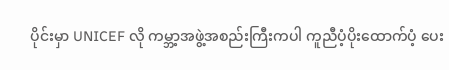ပိုင်းမှာ UNICEF လို ကမ္ဘာ့အဖွဲ့အစည်းကြီးကပါ ကူညီပံ့ပိုးထောက်ပံ့ ပေး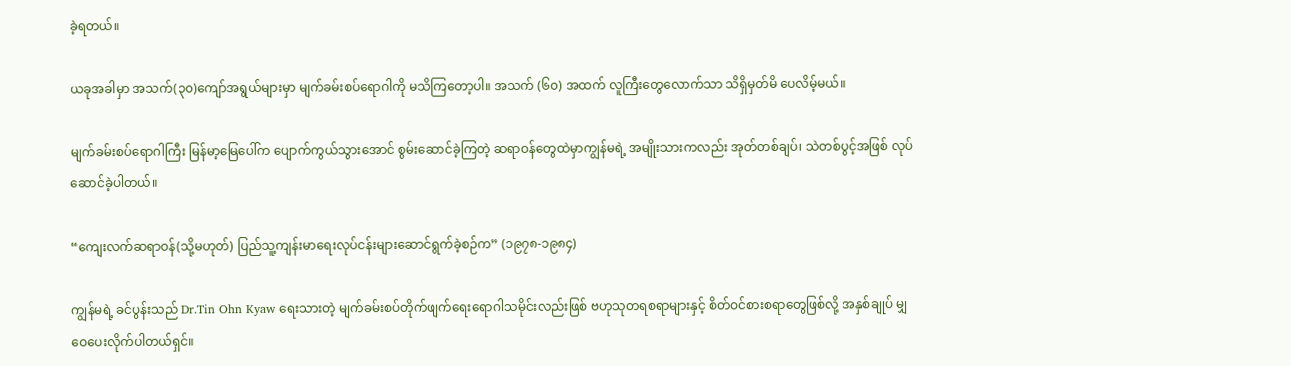ခဲ့ရတယ်။

ယခုအခါမှာ အသက်(၃၀)ကျော်အရွယ်များမှာ မျက်ခမ်းစပ်ရောဂါကို မသိကြတော့ပါ။ အသက် (၆၀) အထက် လူကြီးတွေလောက်သာ သိရှိမှတ်မိ ပေလိမ့်မယ်။

မျက်ခမ်းစပ်ရောဂါကြီး မြန်မာ့မြေပေါ်က ပျောက်ကွယ်သွားအောင် စွမ်းဆောင်ခဲ့ကြတဲ့ ဆရာဝန်တွေထဲမှာကျွန်မရဲ့ အမျိုးသားကလည်း အုတ်တစ်ချပ်၊ သဲတစ်ပွင့်အဖြစ် လုပ်ဆောင်ခဲ့ပါတယ်။

“ကျေးလက်ဆရာဝန်(သို့မဟုတ်) ပြည်သူ့ကျန်းမာရေးလုပ်ငန်းများဆောင်ရွက်ခဲ့စဉ်က” (၁၉၇၈-၁၉၈၄)

ကျွန်မရဲ့ ခင်ပွန်းသည် Dr.Tin Ohn Kyaw ရေးသားတဲ့ မျက်ခမ်းစပ်တိုက်ဖျက်ရေးရောဂါသမိုင်းလည်းဖြစ် ဗဟုသုတရစရာများနှင့် စိတ်ဝင်စားစရာတွေဖြစ်လို့ အနှစ်ချုပ် မျှဝေပေးလိုက်ပါတယ်ရှင်။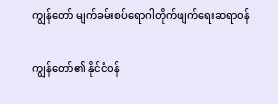ကျွန်တော် မျက်ခမ်းစပ်ရောဂါတိုက်ဖျက်ရေးဆရာ၀န်

ကျွန်တော်၏ နိုင်ငံ၀န်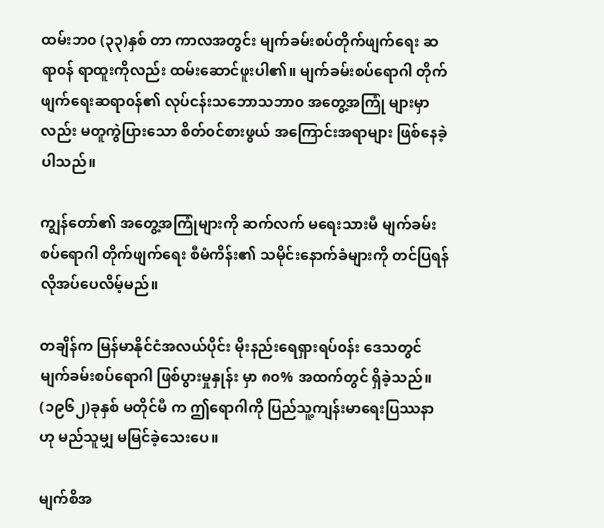ထမ်းဘ၀ (၃၃)နှစ် တာ ကာလအတွင်း မျက်ခမ်းစပ်တိုက်ဖျက်ရေး ဆရာ၀န် ရာထူးကိုလည်း ထမ်းဆောင်ဖူးပါ၏။ မျက်ခမ်းစပ်ရောဂါ တိုက်ဖျက်ရေးဆရာ၀န်၏ လုပ်ငန်းသဘောသဘာ၀ အတွေ့အကြုံ များမှာလည်း မတူကွဲပြားသော စိတ်၀င်စားဖွယ် အကြောင်းအရာများ ဖြစ်နေခဲ့ပါသည်။

ကျွန်တော်၏ အတွေ့အကြုံများကို ဆက်လက် မရေးသားမီ မျက်ခမ်းစပ်ရောဂါ တိုက်ဖျက်ရေး စီမံကိန်း၏ သမိုင်းနောက်ခံများကို တင်ပြရန် လိုအပ်ပေလိမ့်မည်။

တချိန်က မြန်မာနိုင်ငံအလယ်ပိုင်း မိုးနည်းရေရှားရပ်၀န်း ဒေသတွင် မျက်ခမ်းစပ်ရောဂါ ဖြစ်ပွားမှုနှုန်း မှာ ၈၀% အထက်တွင် ရှိခဲ့သည်။ (၁၉၆၂)ခုနှစ် မတိုင်မီ က ဤရောဂါကို ပြည်သူ့ကျန်းမာရေးပြဿနာ ဟု မည်သူမျှ မမြင်ခဲ့သေးပေ။

မျက်စိအ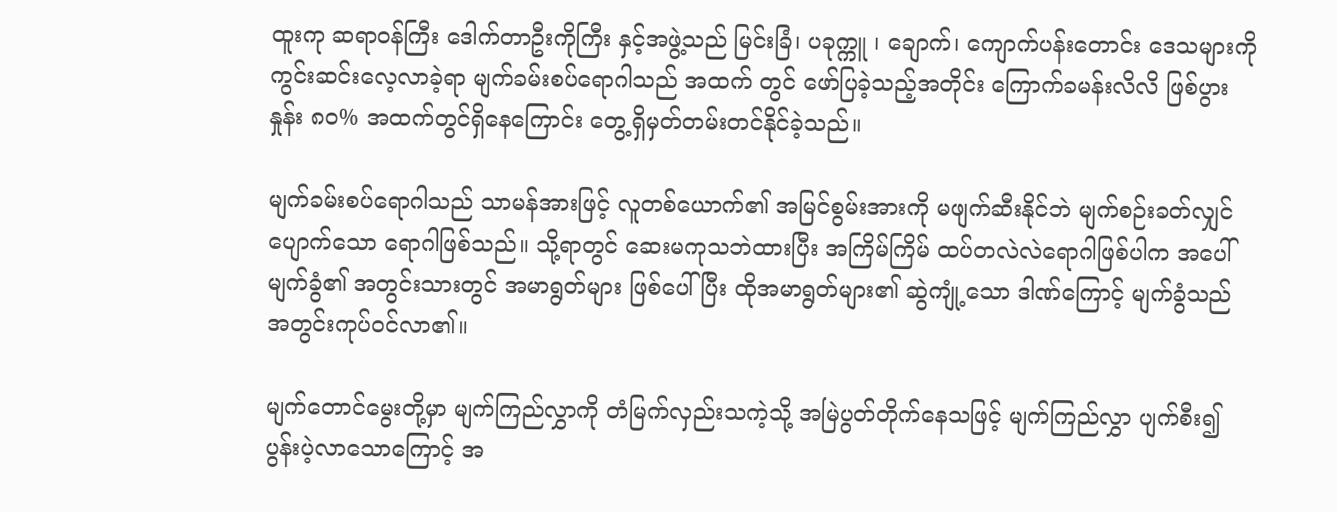ထူးကု ဆရာ၀န်ကြီး ဒေါက်တာဦးကိုကြီး နှင့်အဖွဲ့သည် မြင်းခြံ၊ ပခုက္ကူ ၊ ချောက်၊ ကျောက်ပန်းတောင်း ဒေသများကို ကွင်းဆင်းလေ့လာခဲ့ရာ မျက်ခမ်းစပ်ရောဂါသည် အထက် တွင် ဖော်ပြခဲ့သည့်အတိုင်း ကြောက်ခမန်းလိလိ ဖြစ်ပွားနှုန်း ၈၀% အထက်တွင်ရှိနေကြောင်း တွေ့ရှိမှတ်တမ်းတင်နိုင်ခဲ့သည်။

မျက်ခမ်းစပ်ရောဂါသည် သာမန်အားဖြင့် လူတစ်ယောက်၏ အမြင်စွမ်းအားကို မဖျက်ဆီးနိုင်ဘဲ မျက်စဉ်းခတ်လျှင် ပျောက်သော ရောဂါဖြစ်သည်။ သို့ရာတွင် ဆေးမကုသဘဲထားပြီး အကြိမ်ကြိမ် ထပ်တလဲလဲရောဂါဖြစ်ပါက အပေါ် မျက်ခွံ၏ အတွင်းသားတွင် အမာရွတ်များ ဖြစ်ပေါ်ပြီး ထိုအမာရွတ်များ၏ ဆွဲကျုံ့သော ဒါဏ်ကြောင့် မျက်ခွံသည် အတွင်းကုပ်၀င်လာ၏။

မျက်တောင်မွေးတို့မှာ မျက်ကြည်လွှာကို တံမြက်လှည်းသကဲ့သို့ အမြဲပွတ်တိုက်နေသဖြင့် မျက်ကြည်လွှာ ပျက်စီး၍ ပွန်းပဲ့လာသောကြောင့် အ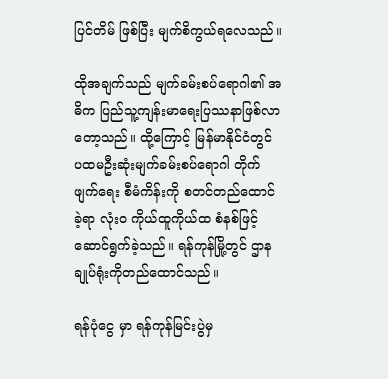ပြင်တိမ် ဖြစ်ပြီး မျက်စိကွယ်ရလေသည်။

ထိုအချက်သည် မျက်ခမ်းစပ်ရောဂါ၏ အဓိက ပြည်သူ့ကျန်းမာရေးပြဿနာဖြစ်လာတော့သည်။ ထို့ကြောင့် မြန်မာနိုင်ငံတွင် ပထမဦးဆုံးမျက်ခမ်းစပ်ရောဂါ တိုက်ဖျက်ရေး စီမံကိန်းကို စတင်တည်ထောင်ခဲ့ရာ လုံး၀ ကိုယ်ထူကိုယ်ထ စံနစ်ဖြင့်ဆောင်ရွက်ခဲ့သည်။ ရန်ကုန်မြို့တွင် ဌာနချုပ်ရုံးကိုတည်ထောင်သည်။

ရန်ပုံငွေ မှာ ရန်ကုန်မြင်းပွဲမှ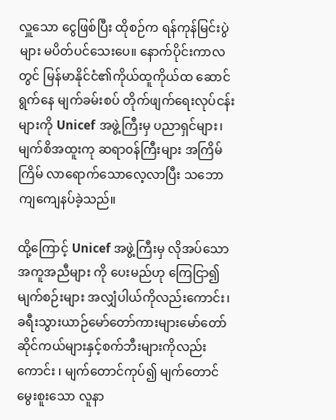လှူသော ငွေဖြစ်ပြီး ထိုစဉ်က ရန်ကုန်မြင်းပွဲများ မပိတ်ပင်သေးပေ။ နောက်ပိုင်းကာလတွင် မြန်မာနိုင်ငံ၏ကိုယ်ထူကိုယ်ထ ဆောင်ရွက်နေ မျက်ခမ်းစပ် တိုက်ဖျက်ရေးလုပ်ငန်းများကို Unicef အဖွဲ့ကြီးမှ ပညာရှင်များ၊ မျက်စိအထူးကု ဆရာ၀န်ကြီးများ အကြိမ်ကြိမ် လာရောက်သောလေ့လာပြီး သဘောကျကျေနပ်ခဲ့သည်။

ထို့ကြောင့် Unicef အဖွဲ့ကြီးမှ လိုအပ်သော အကူအညီများ ကို ပေးမည်ဟု ကြေငြာ၍ မျက်စဉ်းများ အလျှံပါယ်ကိုလည်းကောင်း၊ ခရီးသွားယာဉ်မော်တော်ကားများမော်တော်ဆိုင်ကယ်များနှင့်စက်ဘီးများကိုလည်းကောင်း ၊ မျက်တောင်ကုပ်၍ မျက်တောင်မွေးစူးသော လူနာ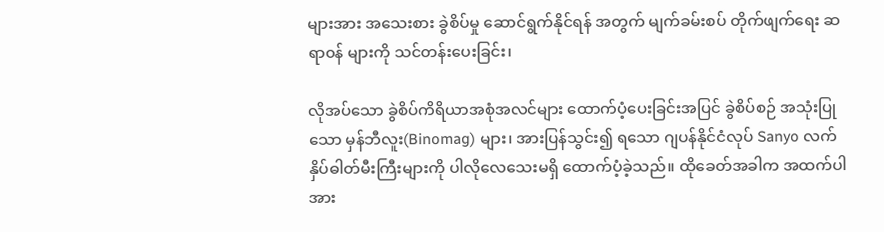များအား အသေးစား ခွဲစိပ်မှု ဆောင်ရွက်နိုင်ရန် အတွက် မျက်ခမ်းစပ် တိုက်ဖျက်ရေး ဆရာ၀န် များကို သင်တန်းပေးခြင်း၊

လိုအပ်သော ခွဲစိပ်ကိရိယာအစုံအလင်များ ထောက်ပံ့ပေးခြင်းအပြင် ခွဲစိပ်စဉ် အသုံးပြုသော မှန်ဘီလူး(Binomag) များ၊ အားပြန်သွင်း၍ ရသော ဂျပန်နိုင်ငံလုပ် Sanyo လက်နှိပ်ဓါတ်မီးကြီးများကို ပါလိုလေသေးမရှိ ထောက်ပံ့ခဲ့သည်။ ထိုခေတ်အခါက အထက်ပါ အား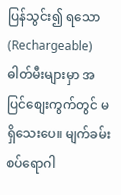ပြန်သွင်း၍ ရသော (Rechargeable) ဓါတ်မီးများမှာ အပြင်စျေးကွက်တွင် မရှိသေးပေ။ မျက်ခမ်းစပ်ရောဂါ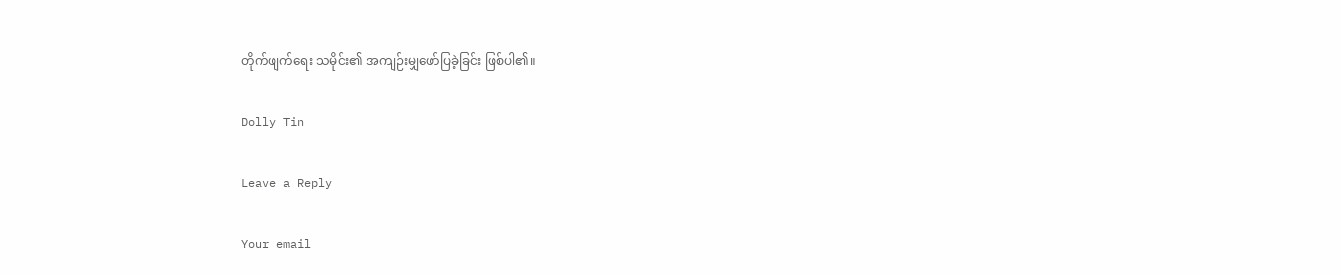တိုက်ဖျက်ရေး သမိုင်း၏ အကျဉ်းမျှဖော်ပြခဲ့ခြင်း ဖြစ်ပါ၏။

Dolly Tin

Leave a Reply

Your email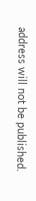address will not be published.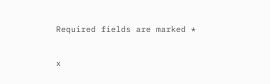Required fields are marked *

x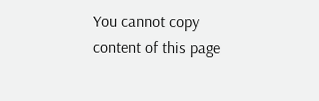You cannot copy content of this page